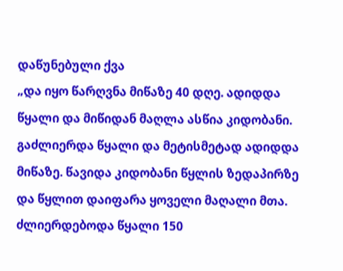დაწუნებული ქვა
„და იყო წარღვნა მიწაზე 40 დღე. ადიდდა წყალი და მიწიდან მაღლა ასწია კიდობანი. გაძლიერდა წყალი და მეტისმეტად ადიდდა მიწაზე. წავიდა კიდობანი წყლის ზედაპირზე და წყლით დაიფარა ყოველი მაღალი მთა. ძლიერდებოდა წყალი 150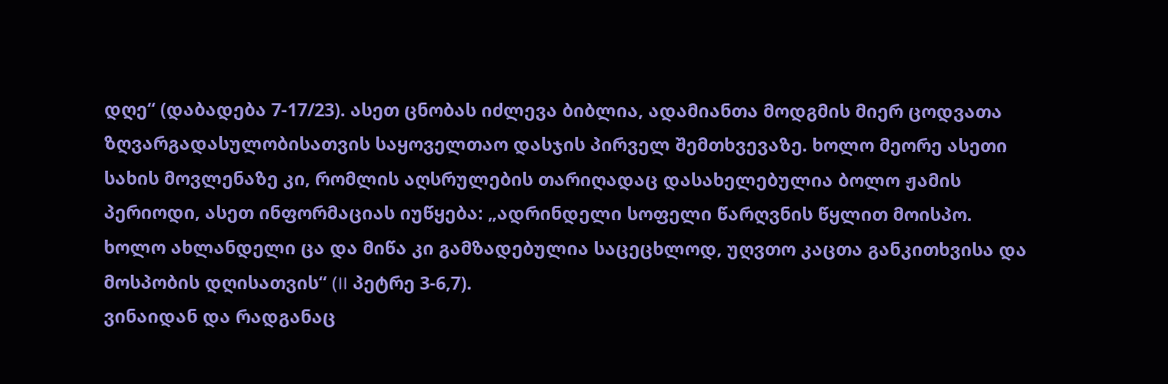დღე“ (დაბადება 7-17/23). ასეთ ცნობას იძლევა ბიბლია, ადამიანთა მოდგმის მიერ ცოდვათა ზღვარგადასულობისათვის საყოველთაო დასჯის პირველ შემთხვევაზე. ხოლო მეორე ასეთი სახის მოვლენაზე კი, რომლის აღსრულების თარიღადაც დასახელებულია ბოლო ჟამის პერიოდი, ასეთ ინფორმაციას იუწყება: „ადრინდელი სოფელი წარღვნის წყლით მოისპო. ხოლო ახლანდელი ცა და მიწა კი გამზადებულია საცეცხლოდ, უღვთო კაცთა განკითხვისა და მოსპობის დღისათვის“ (II პეტრე 3-6,7).
ვინაიდან და რადგანაც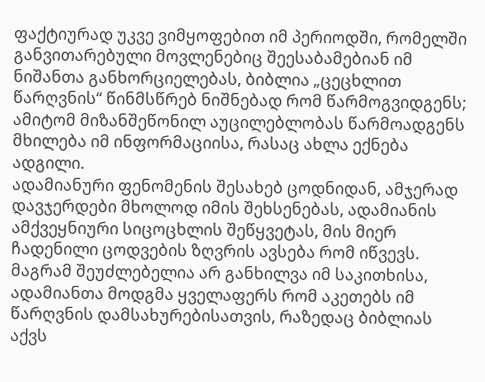ფაქტიურად უკვე ვიმყოფებით იმ პერიოდში, რომელში განვითარებული მოვლენებიც შეესაბამებიან იმ ნიშანთა განხორციელებას, ბიბლია „ცეცხლით წარღვნის“ წინმსწრებ ნიშნებად რომ წარმოგვიდგენს; ამიტომ მიზანშეწონილ აუცილებლობას წარმოადგენს მხილება იმ ინფორმაციისა, რასაც ახლა ექნება ადგილი.
ადამიანური ფენომენის შესახებ ცოდნიდან, ამჯერად დავჯერდები მხოლოდ იმის შეხსენებას, ადამიანის ამქვეყნიური სიცოცხლის შეწყვეტას, მის მიერ ჩადენილი ცოდვების ზღვრის ავსება რომ იწვევს. მაგრამ შეუძლებელია არ განხილვა იმ საკითხისა, ადამიანთა მოდგმა ყველაფერს რომ აკეთებს იმ წარღვნის დამსახურებისათვის, რაზედაც ბიბლიას აქვს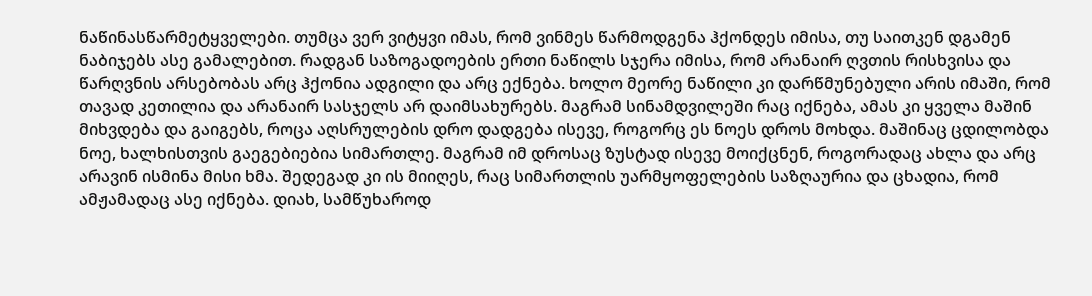ნაწინასწარმეტყველები. თუმცა ვერ ვიტყვი იმას, რომ ვინმეს წარმოდგენა ჰქონდეს იმისა, თუ საითკენ დგამენ ნაბიჯებს ასე გამალებით. რადგან საზოგადოების ერთი ნაწილს სჯერა იმისა, რომ არანაირ ღვთის რისხვისა და წარღვნის არსებობას არც ჰქონია ადგილი და არც ექნება. ხოლო მეორე ნაწილი კი დარწმუნებული არის იმაში, რომ თავად კეთილია და არანაირ სასჯელს არ დაიმსახურებს. მაგრამ სინამდვილეში რაც იქნება, ამას კი ყველა მაშინ მიხვდება და გაიგებს, როცა აღსრულების დრო დადგება ისევე, როგორც ეს ნოეს დროს მოხდა. მაშინაც ცდილობდა ნოე, ხალხისთვის გაეგებიებია სიმართლე. მაგრამ იმ დროსაც ზუსტად ისევე მოიქცნენ, როგორადაც ახლა და არც არავინ ისმინა მისი ხმა. შედეგად კი ის მიიღეს, რაც სიმართლის უარმყოფელების საზღაურია და ცხადია, რომ ამჟამადაც ასე იქნება. დიახ, სამწუხაროდ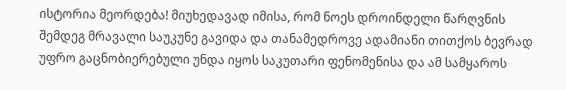ისტორია მეორდება! მიუხედავად იმისა, რომ ნოეს დროინდელი წარღვნის შემდეგ მრავალი საუკუნე გავიდა და თანამედროვე ადამიანი თითქოს ბევრად უფრო გაცნობიერებული უნდა იყოს საკუთარი ფენომენისა და ამ სამყაროს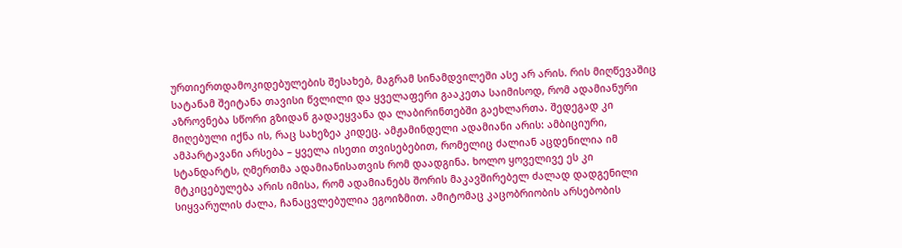ურთიერთდამოკიდებულების შესახებ, მაგრამ სინამდვილეში ასე არ არის. რის მიღწევაშიც სატანამ შეიტანა თავისი წვლილი და ყველაფერი გააკეთა საიმისოდ, რომ ადამიანური აზროვნება სწორი გზიდან გადაეყვანა და ლაბირინთებში გაეხლართა. შედეგად კი მიღებული იქნა ის, რაც სახეზეა კიდეც. ამჟამინდელი ადამიანი არის: ამბიციური, ამპარტავანი არსება – ყველა ისეთი თვისებებით, რომელიც ძალიან აცდენილია იმ სტანდარტს, ღმერთმა ადამიანისათვის რომ დაადგინა. ხოლო ყოველივე ეს კი მტკიცებულება არის იმისა, რომ ადამიანებს შორის მაკავშირებელ ძალად დადგენილი სიყვარულის ძალა, ჩანაცვლებულია ეგოიზმით. ამიტომაც კაცობრიობის არსებობის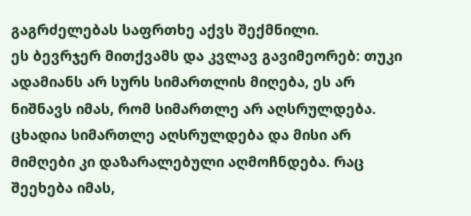გაგრძელებას საფრთხე აქვს შექმნილი.
ეს ბევრჯერ მითქვამს და კვლავ გავიმეორებ: თუკი ადამიანს არ სურს სიმართლის მიღება, ეს არ ნიშნავს იმას, რომ სიმართლე არ აღსრულდება. ცხადია სიმართლე აღსრულდება და მისი არ მიმღები კი დაზარალებული აღმოჩნდება. რაც შეეხება იმას,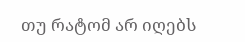თუ რატომ არ იღებს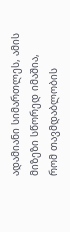ადამიანი სიმართლეს, ამის მიზეზი სწორედ იმაშია, რომ თავმდაბლობის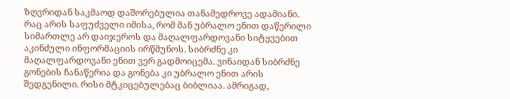ზღვრიდან საკმაოდ დაშორებულია თანამედროვე ადამიანი. რაც არის საფუძველი იმისა, რომ მან უბრალო ენით დაწერილი სიმართლე არ დაიჯეროს და მაღალფარდოვანი სიტყვებით აკინძული ინფორმაციის ირწმუნოს. სიბრძნე კი მაღალფარდოვანი ენით ვერ გადმოიცემა. ვინაიდან სიბრძნე გონების ჩანაწერია და გონება კი უბრალო ენით არის შედგენილი. რისი მტკიცებულებაც ბიბლიაა. ამრიგად,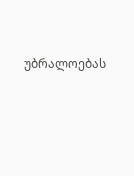უბრალოებას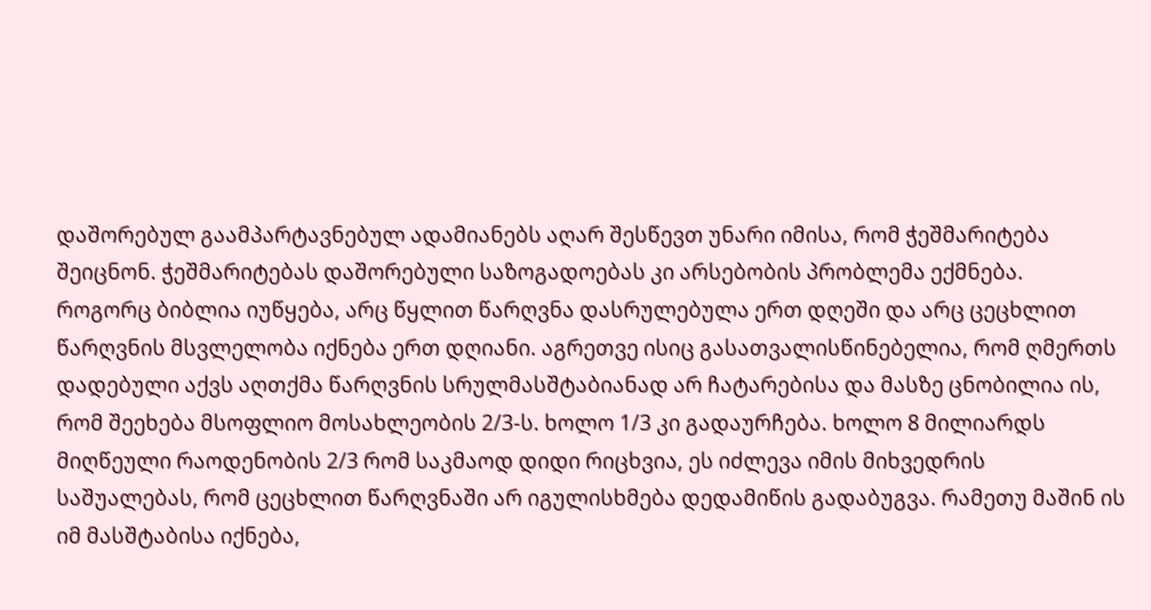დაშორებულ გაამპარტავნებულ ადამიანებს აღარ შესწევთ უნარი იმისა, რომ ჭეშმარიტება შეიცნონ. ჭეშმარიტებას დაშორებული საზოგადოებას კი არსებობის პრობლემა ექმნება.
როგორც ბიბლია იუწყება, არც წყლით წარღვნა დასრულებულა ერთ დღეში და არც ცეცხლით წარღვნის მსვლელობა იქნება ერთ დღიანი. აგრეთვე ისიც გასათვალისწინებელია, რომ ღმერთს დადებული აქვს აღთქმა წარღვნის სრულმასშტაბიანად არ ჩატარებისა და მასზე ცნობილია ის, რომ შეეხება მსოფლიო მოსახლეობის 2/3-ს. ხოლო 1/3 კი გადაურჩება. ხოლო 8 მილიარდს მიღწეული რაოდენობის 2/3 რომ საკმაოდ დიდი რიცხვია, ეს იძლევა იმის მიხვედრის საშუალებას, რომ ცეცხლით წარღვნაში არ იგულისხმება დედამიწის გადაბუგვა. რამეთუ მაშინ ის იმ მასშტაბისა იქნება,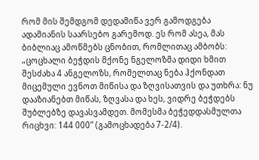რომ მის შემდგომ დედამიწა ვერ გამოდგება ადამიანის საარსებო გარემოდ. ეს რომ ასეა, მას ბიბლიაც ამოწმებს ცნობით, რომლითაც ამბობს: „ცოცხალი ბეჭდის მქონე ნგელოზმა დიდი ხმით შესძახა 4 ანგელოზს, რომელთაც ნება ჰქონდათ მიცემული ევნოთ მიწისა და ზღვისათვის და უთხრა: ნუ დააზიანებთ მიწას, ზღვასა და ხეს, ვიდრე ბეჭდებს შუბლებზე დავასვამდეთ. მომესმა ბეჭედდასმულთა რიცხვი: 144 000“ (გამოცხადება 7-2/4).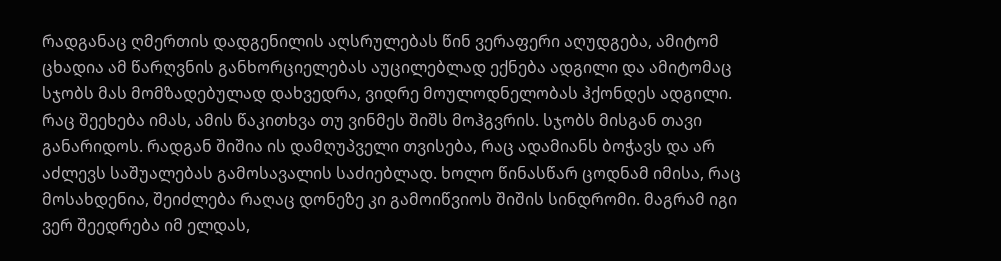რადგანაც ღმერთის დადგენილის აღსრულებას წინ ვერაფერი აღუდგება, ამიტომ ცხადია ამ წარღვნის განხორციელებას აუცილებლად ექნება ადგილი და ამიტომაც სჯობს მას მომზადებულად დახვედრა, ვიდრე მოულოდნელობას ჰქონდეს ადგილი. რაც შეეხება იმას, ამის წაკითხვა თუ ვინმეს შიშს მოჰგვრის. სჯობს მისგან თავი განარიდოს. რადგან შიშია ის დამღუპველი თვისება, რაც ადამიანს ბოჭავს და არ აძლევს საშუალებას გამოსავალის საძიებლად. ხოლო წინასწარ ცოდნამ იმისა, რაც მოსახდენია, შეიძლება რაღაც დონეზე კი გამოიწვიოს შიშის სინდრომი. მაგრამ იგი ვერ შეედრება იმ ელდას,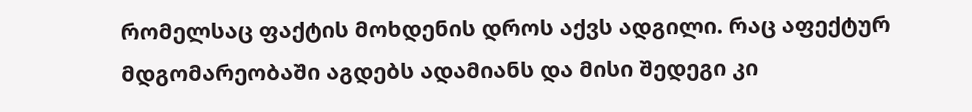რომელსაც ფაქტის მოხდენის დროს აქვს ადგილი. რაც აფექტურ მდგომარეობაში აგდებს ადამიანს და მისი შედეგი კი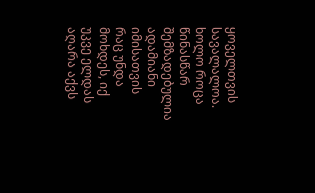ყოველთვის სავალალოა. ხოლო როცა წინასწარ შემზადებულია ადამიანი იმისათვის რაც უნდა მოხდეს, იქ უკვე ელდას აღარა აქვს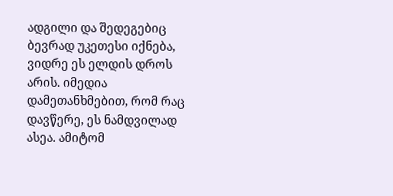ადგილი და შედეგებიც ბევრად უკეთესი იქნება, ვიდრე ეს ელდის დროს არის. იმედია დამეთანხმებით, რომ რაც დავწერე, ეს ნამდვილად ასეა. ამიტომ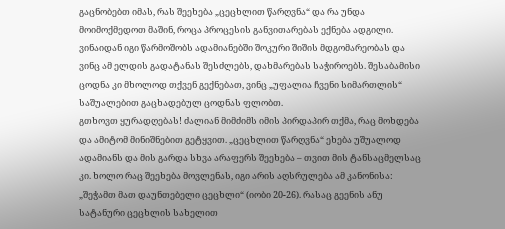გაცნობებთ იმას, რას შეეხება „ცეცხლით წარღვნა“ და რა უნდა მოიმოქმედოთ მაშინ, როცა პროცესის განვითარებას ექნება ადგილი. ვინაიდან იგი წარმოშობს ადამიანებში შოკური შიშის მდგომარეობას და ვინც ამ ელდის გადატანას შესძლებს, დახმარებას საჭიროებს. შესაბამისი ცოდნა კი მხოლოდ თქვენ გექნებათ, ვინც „უფალია ჩვენი სიმართლის“ საშუალებით გაცხადებულ ცოდნას ფლობთ.
გთხოვთ ყურადღებას! ძალიან მიმძიმს იმის პირდაპირ თქმა, რაც მოხდება და ამიტომ მინიშნებით გეტყვით. „ცეცხლით წარღვნა“ ეხება უშუალოდ ადამიანს და მის გარდა სხვა არაფერს შეეხება – თვით მის ტანსაცმელსაც კი. ხოლო რაც შეეხება მოვლენას, იგი არის აღსრულება ამ კანონისა: „შეჭამთ მათ დაუნთებელი ცეცხლი“ (იობი 20-26). რასაც გეენის ანუ სატანური ცეცხლის სახელით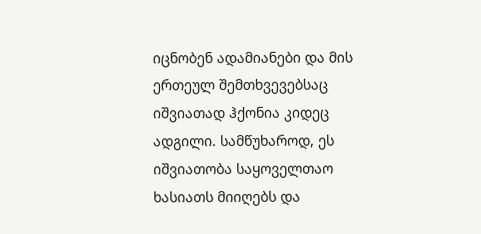იცნობენ ადამიანები და მის ერთეულ შემთხვევებსაც იშვიათად ჰქონია კიდეც ადგილი. სამწუხაროდ, ეს იშვიათობა საყოველთაო ხასიათს მიიღებს და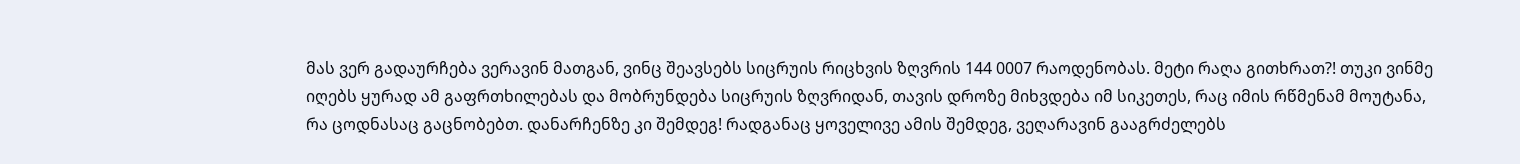მას ვერ გადაურჩება ვერავინ მათგან, ვინც შეავსებს სიცრუის რიცხვის ზღვრის 144 0007 რაოდენობას. მეტი რაღა გითხრათ?! თუკი ვინმე იღებს ყურად ამ გაფრთხილებას და მობრუნდება სიცრუის ზღვრიდან, თავის დროზე მიხვდება იმ სიკეთეს, რაც იმის რწმენამ მოუტანა, რა ცოდნასაც გაცნობებთ. დანარჩენზე კი შემდეგ! რადგანაც ყოველივე ამის შემდეგ, ვეღარავინ გააგრძელებს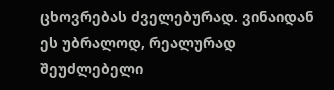ცხოვრებას ძველებურად. ვინაიდან ეს უბრალოდ, რეალურად შეუძლებელი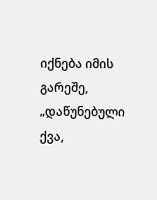იქნება იმის გარეშე, „დაწუნებული ქვა,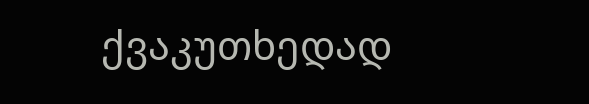ქვაკუთხედად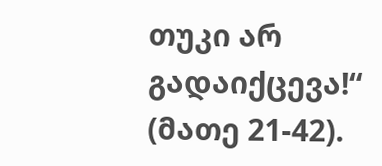თუკი არ გადაიქცევა!“ (მათე 21-42).